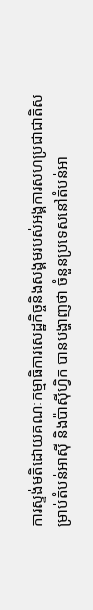ការស្ទង់មតិដោយគណៈកម្មាធិការសេដ្ឋកិច្ចនិងសង្គមរបស់អង្គការសហប្រជាជាតិសម្រាប់តំបន់អាស៊ី និងប៉ាស៊ីហ្វិក បានបង្ហាញថា ចំនួនប្រទេសនៅតំបន់អា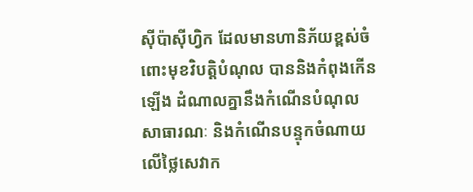ស៊ីប៉ាស៊ីហ្វិក ដែលមានហានិភ័យខ្ពស់ចំពោះមុខវិបត្តិបំណុល បាននិងកំពុងកើនឡើង ដំណាលគ្នានឹងកំណើនបំណុលសាធារណៈ និងកំណើនបន្ទុកចំណាយលើថ្លៃសេវាក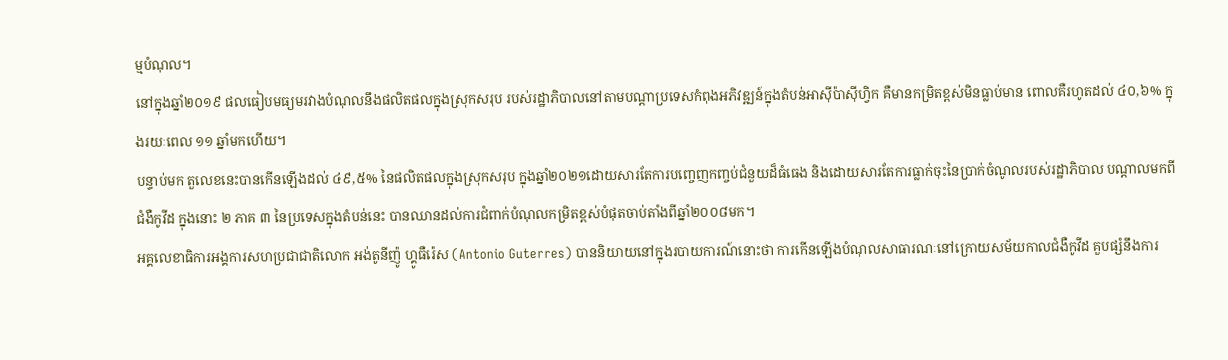ម្មបំណុល។
នៅក្នុងឆ្នាំ២០១៩ ផលធៀបមធ្យមរវាងបំណុលនឹងផលិតផលក្នុងស្រុកសរុប របស់រដ្ឋាភិបាលនៅតាមបណ្ដាប្រទេសកំពុងអភិវឌ្ឍន៍ក្នុងតំបន់អាស៊ីប៉ាស៊ីហ្វិក គឺមានកម្រិតខ្ពស់មិនធ្លាប់មាន ពោលគឺរហូតដល់ ៤០,៦% ក្នុងរយៈពេល ១១ ឆ្នាំមកហើយ។
បន្ទាប់មក តួលេខនេះបានកើនឡើងដល់ ៤៩,៥% នៃផលិតផលក្នុងស្រុកសរុប ក្នុងឆ្នាំ២០២១ដោយសារតែការបញ្ចេញកញ្ចប់ជំនួយដ៏ធំធេង និងដោយសារតែការធ្លាក់ចុះនៃប្រាក់ចំណូលរបស់រដ្ឋាភិបាល បណ្ដាលមកពីជំងឺកូវីដ ក្នុងនោះ ២ ភាគ ៣ នៃប្រទេសក្នុងតំបន់នេះ បានឈានដល់ការជំពាក់បំណុលកម្រិតខ្ពស់បំផុតចាប់តាំងពីឆ្នាំ២០០៨មក។
អគ្គលេខាធិការអង្គការសហប្រជាជាតិលោក អង់តូនីញ៉ូ ហ្គូធឺរ៉េស (Antonio Guterres) បាននិយាយនៅក្នុងរបាយការណ៍នោះថា ការកើនឡើងបំណុលសាធារណៈនៅក្រោយសម័យកាលជំងឺកូវីដ គួបផ្សំនឹងការ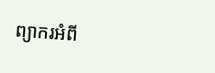ព្យាករអំពី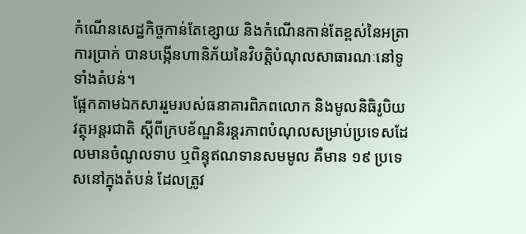កំណើនសេដ្ឋកិច្ចកាន់តែខ្សោយ និងកំណើនកាន់តែខ្ពស់នៃអត្រាការប្រាក់ បានបង្កើនហានិភ័យនៃវិបត្តិបំណុលសាធារណៈនៅទូទាំងតំបន់។
ផ្អែកតាមឯកសាររួមរបស់ធនាគារពិភពលោក និងមូលនិធិរូបិយវត្ថុអន្តរជាតិ ស្ដីពីក្របខ័ណ្ឌនិរន្តរភាពបំណុលសម្រាប់ប្រទេសដែលមានចំណូលទាប ឬពិន្ទុឥណទានសមមូល គឺមាន ១៩ ប្រទេសនៅក្នុងតំបន់ ដែលត្រូវ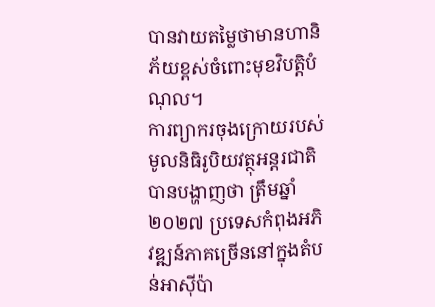បានវាយតម្លៃថាមានហានិភ័យខ្ពស់ចំពោះមុខវិបត្តិបំណុល។
ការព្យាករចុងក្រោយរបស់មូលនិធិរូបិយវត្ថុអន្តរជាតិ បានបង្ហាញថា ត្រឹមឆ្នាំ២០២៧ ប្រទេសកំពុងអភិវឌ្ឍន៍ភាគច្រើននៅក្នុងតំបន់អាស៊ីប៉ា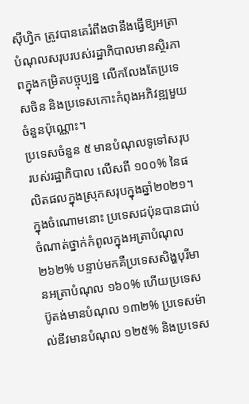ស៊ីហ្វិក ត្រូវបានគេរំពឹងថានឹងធ្វើឱ្យអត្រាបំណុលសរុបរបស់រដ្ឋាភិបាលមានស្ថិរភាពក្នុងកម្រិតបច្ចុប្បន្ន លើកលែងតែប្រទេសចិន និងប្រទេសកោះកំពុងអភិវឌ្ឍមួយចំនួនប៉ុណ្ណោះ។
ប្រទេសចំនួន ៥ មានបំណុលទូទៅសរុបរបស់រដ្ឋាភិបាល លើសពី ១០០% នៃផលិតផលក្នុងស្រុកសរុបក្នុងឆ្នាំ២០២១។ ក្នុងចំណោមនោះ ប្រទេសជប៉ុនបានជាប់ចំណាត់ថ្នាក់កំពូលក្នុងអត្រាបំណុល ២៦២% បន្ទាប់មកគឺប្រទេសសិង្ហបុរីមានអត្រាបំណុល ១៦០% ហើយប្រទេសប៊ូតង់មានបំណុល ១៣២% ប្រទេសម៉ាល់ឌីវមានបំណុល ១២៥% និងប្រទេស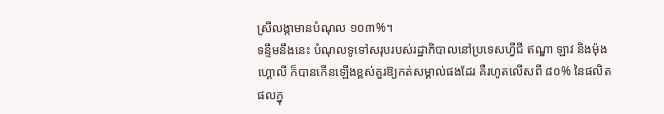ស្រីលង្កាមានបំណុល ១០៣%។
ទន្ទឹមនឹងនេះ បំណុលទូទៅសរុបរបស់រដ្ឋាភិបាលនៅប្រទេសហ្វីជី ឥណ្ឌា ឡាវ និងម៉ុងហ្គោលី ក៏បានកើនឡើងខ្ពស់គួរឱ្យកត់សម្គាល់ផងដែរ គឺរហូតលើសពី ៨០% នៃផលិតផលក្នុ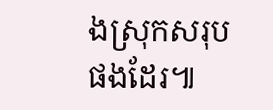ងស្រុកសរុបផងដែរ៕